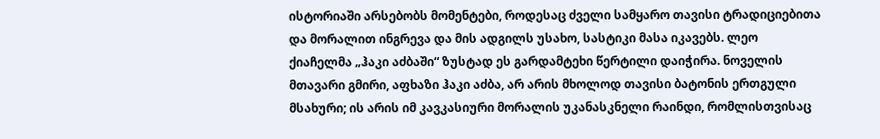ისტორიაში არსებობს მომენტები, როდესაც ძველი სამყარო თავისი ტრადიციებითა და მორალით ინგრევა და მის ადგილს უსახო, სასტიკი მასა იკავებს. ლეო ქიაჩელმა „ჰაკი აძბაში“ ზუსტად ეს გარდამტეხი წერტილი დაიჭირა. ნოველის მთავარი გმირი, აფხაზი ჰაკი აძბა, არ არის მხოლოდ თავისი ბატონის ერთგული მსახური; ის არის იმ კავკასიური მორალის უკანასკნელი რაინდი, რომლისთვისაც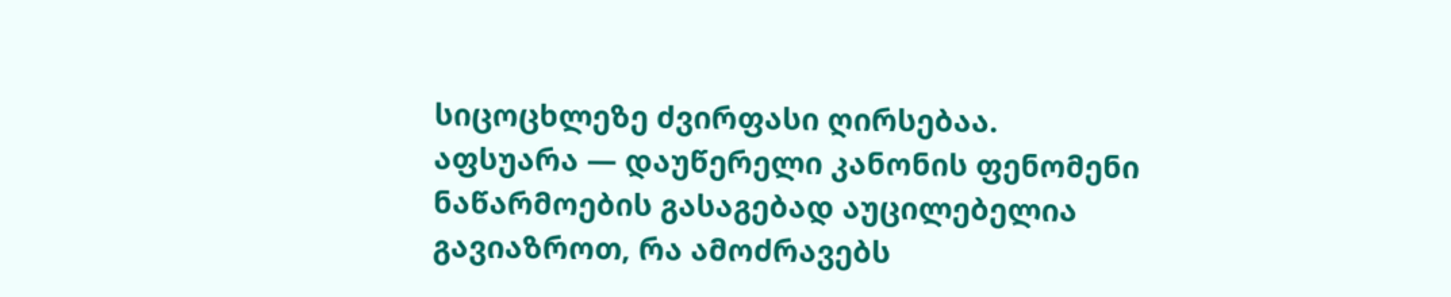სიცოცხლეზე ძვირფასი ღირსებაა.
აფსუარა — დაუწერელი კანონის ფენომენი
ნაწარმოების გასაგებად აუცილებელია გავიაზროთ, რა ამოძრავებს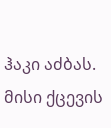ჰაკი აძბას. მისი ქცევის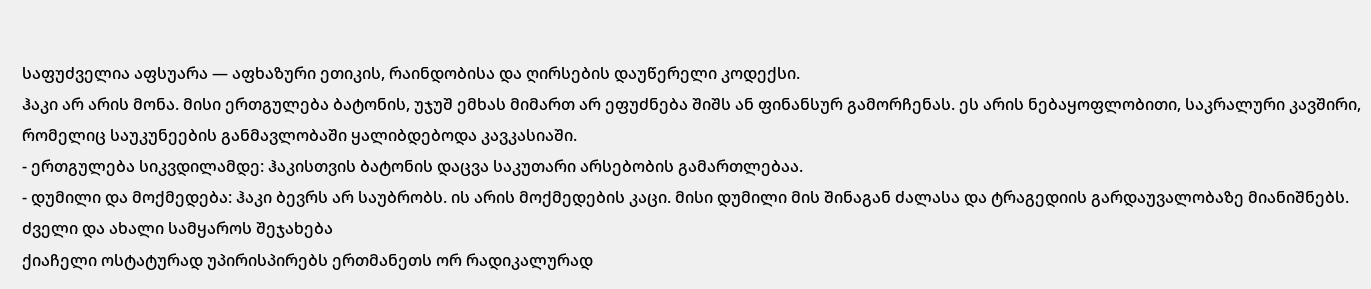საფუძველია აფსუარა — აფხაზური ეთიკის, რაინდობისა და ღირსების დაუწერელი კოდექსი.
ჰაკი არ არის მონა. მისი ერთგულება ბატონის, უჯუშ ემხას მიმართ არ ეფუძნება შიშს ან ფინანსურ გამორჩენას. ეს არის ნებაყოფლობითი, საკრალური კავშირი, რომელიც საუკუნეების განმავლობაში ყალიბდებოდა კავკასიაში.
- ერთგულება სიკვდილამდე: ჰაკისთვის ბატონის დაცვა საკუთარი არსებობის გამართლებაა.
- დუმილი და მოქმედება: ჰაკი ბევრს არ საუბრობს. ის არის მოქმედების კაცი. მისი დუმილი მის შინაგან ძალასა და ტრაგედიის გარდაუვალობაზე მიანიშნებს.
ძველი და ახალი სამყაროს შეჯახება
ქიაჩელი ოსტატურად უპირისპირებს ერთმანეთს ორ რადიკალურად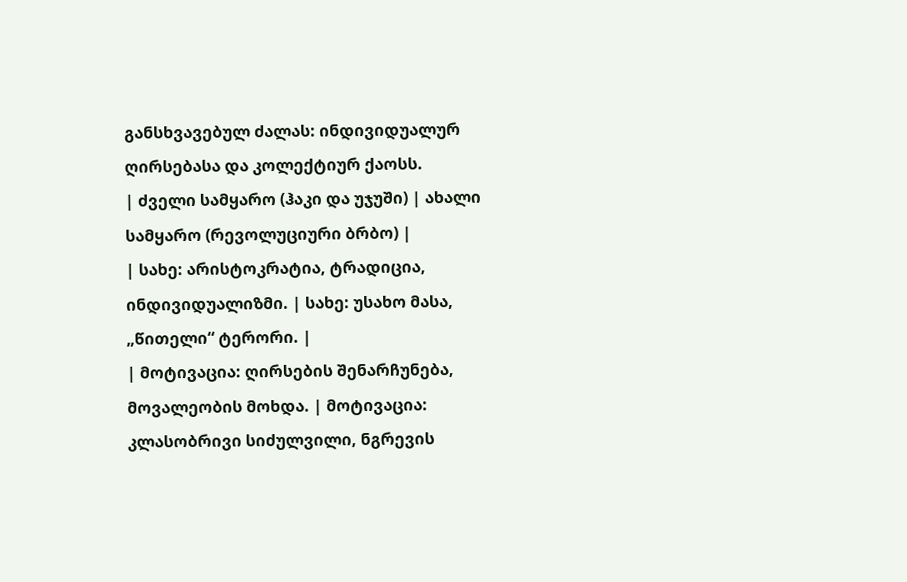განსხვავებულ ძალას: ინდივიდუალურ ღირსებასა და კოლექტიურ ქაოსს.
| ძველი სამყარო (ჰაკი და უჯუში) | ახალი სამყარო (რევოლუციური ბრბო) |
| სახე: არისტოკრატია, ტრადიცია, ინდივიდუალიზმი. | სახე: უსახო მასა, „წითელი“ ტერორი. |
| მოტივაცია: ღირსების შენარჩუნება, მოვალეობის მოხდა. | მოტივაცია: კლასობრივი სიძულვილი, ნგრევის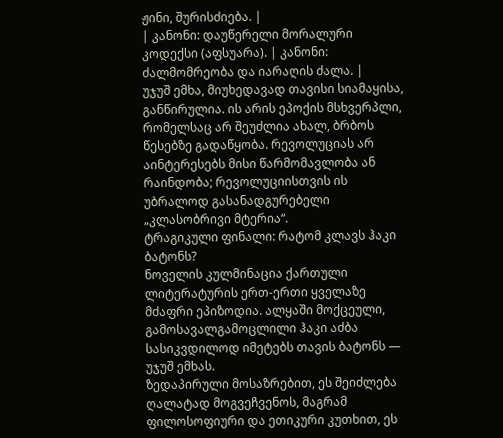ჟინი, შურისძიება. |
| კანონი: დაუწერელი მორალური კოდექსი (აფსუარა). | კანონი: ძალმომრეობა და იარაღის ძალა. |
უჯუშ ემხა, მიუხედავად თავისი სიამაყისა, განწირულია. ის არის ეპოქის მსხვერპლი, რომელსაც არ შეუძლია ახალ, ბრბოს წესებზე გადაწყობა. რევოლუციას არ აინტერესებს მისი წარმომავლობა ან რაინდობა; რევოლუციისთვის ის უბრალოდ გასანადგურებელი „კლასობრივი მტერია“.
ტრაგიკული ფინალი: რატომ კლავს ჰაკი ბატონს?
ნოველის კულმინაცია ქართული ლიტერატურის ერთ-ერთი ყველაზე მძაფრი ეპიზოდია. ალყაში მოქცეული, გამოსავალგამოცლილი ჰაკი აძბა სასიკვდილოდ იმეტებს თავის ბატონს — უჯუშ ემხას.
ზედაპირული მოსაზრებით, ეს შეიძლება ღალატად მოგვეჩვენოს, მაგრამ ფილოსოფიური და ეთიკური კუთხით, ეს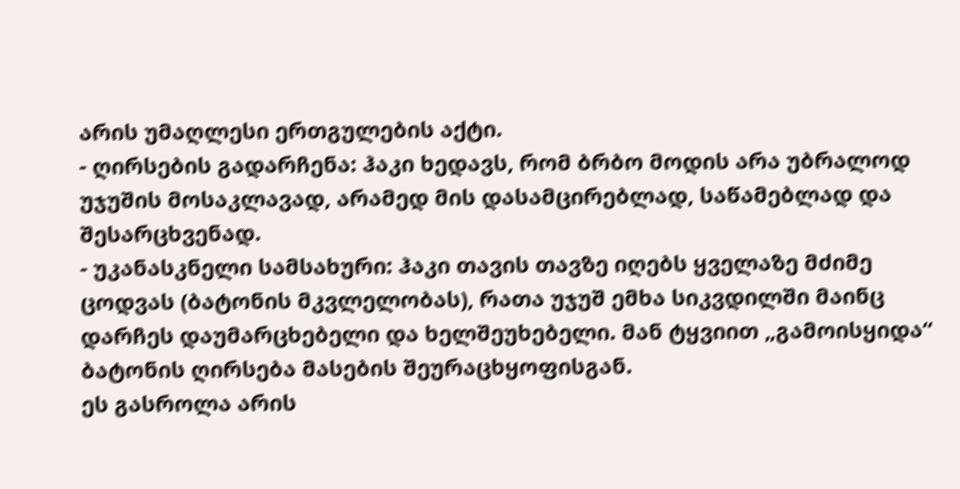არის უმაღლესი ერთგულების აქტი.
- ღირსების გადარჩენა: ჰაკი ხედავს, რომ ბრბო მოდის არა უბრალოდ უჯუშის მოსაკლავად, არამედ მის დასამცირებლად, საწამებლად და შესარცხვენად.
- უკანასკნელი სამსახური: ჰაკი თავის თავზე იღებს ყველაზე მძიმე ცოდვას (ბატონის მკვლელობას), რათა უჯუშ ემხა სიკვდილში მაინც დარჩეს დაუმარცხებელი და ხელშეუხებელი. მან ტყვიით „გამოისყიდა“ ბატონის ღირსება მასების შეურაცხყოფისგან.
ეს გასროლა არის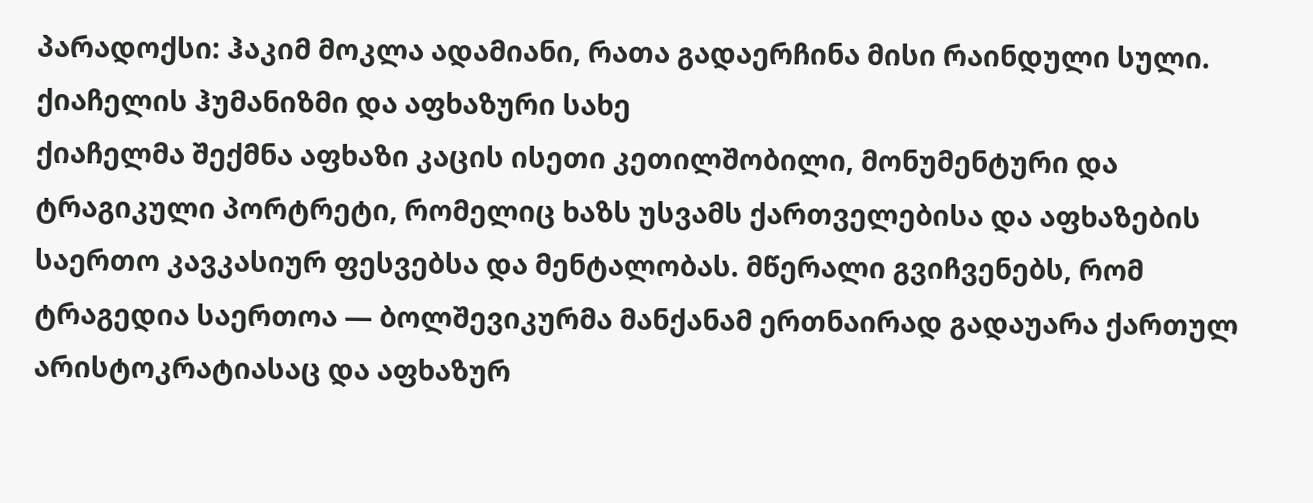პარადოქსი: ჰაკიმ მოკლა ადამიანი, რათა გადაერჩინა მისი რაინდული სული.
ქიაჩელის ჰუმანიზმი და აფხაზური სახე
ქიაჩელმა შექმნა აფხაზი კაცის ისეთი კეთილშობილი, მონუმენტური და ტრაგიკული პორტრეტი, რომელიც ხაზს უსვამს ქართველებისა და აფხაზების საერთო კავკასიურ ფესვებსა და მენტალობას. მწერალი გვიჩვენებს, რომ ტრაგედია საერთოა — ბოლშევიკურმა მანქანამ ერთნაირად გადაუარა ქართულ არისტოკრატიასაც და აფხაზურ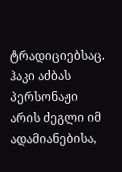ტრადიციებსაც.
ჰაკი აძბას პერსონაჟი არის ძეგლი იმ ადამიანებისა,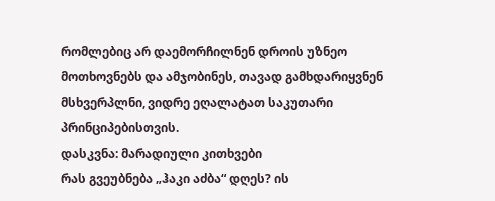რომლებიც არ დაემორჩილნენ დროის უზნეო მოთხოვნებს და ამჯობინეს, თავად გამხდარიყვნენ მსხვერპლნი, ვიდრე ეღალატათ საკუთარი პრინციპებისთვის.
დასკვნა: მარადიული კითხვები
რას გვეუბნება „ჰაკი აძბა“ დღეს? ის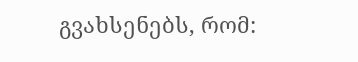გვახსენებს, რომ: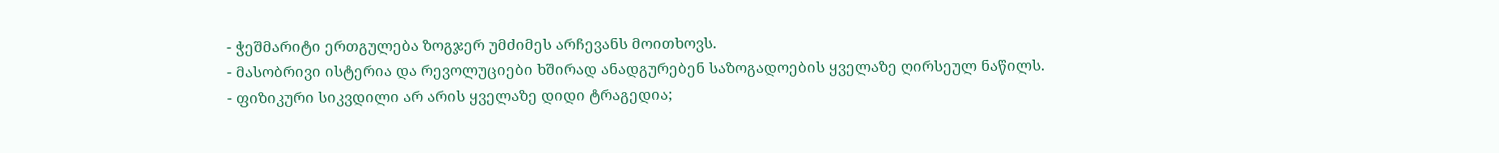- ჭეშმარიტი ერთგულება ზოგჯერ უმძიმეს არჩევანს მოითხოვს.
- მასობრივი ისტერია და რევოლუციები ხშირად ანადგურებენ საზოგადოების ყველაზე ღირსეულ ნაწილს.
- ფიზიკური სიკვდილი არ არის ყველაზე დიდი ტრაგედია;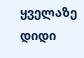ყველაზე დიდი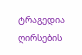ტრაგედია ღირსების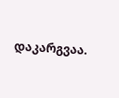დაკარგვაა.